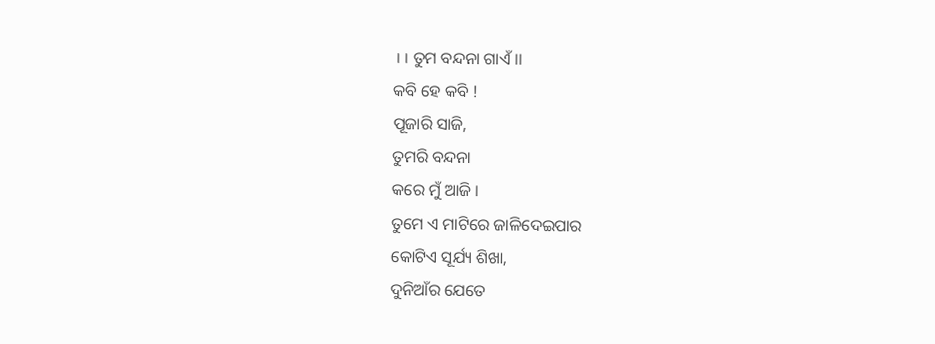।। ତୁମ ବନ୍ଦନା ଗାଏଁ ।।
କବି ହେ କବି !
ପୂଜାରି ସାଜି,
ତୁମରି ବନ୍ଦନା
କରେ ମୁଁ ଆଜି ।
ତୁମେ ଏ ମାଟିରେ ଜାଳିଦେଇପାର
କୋଟିଏ ସୂର୍ଯ୍ୟ ଶିଖା,
ଦୁନିଆଁର ଯେତେ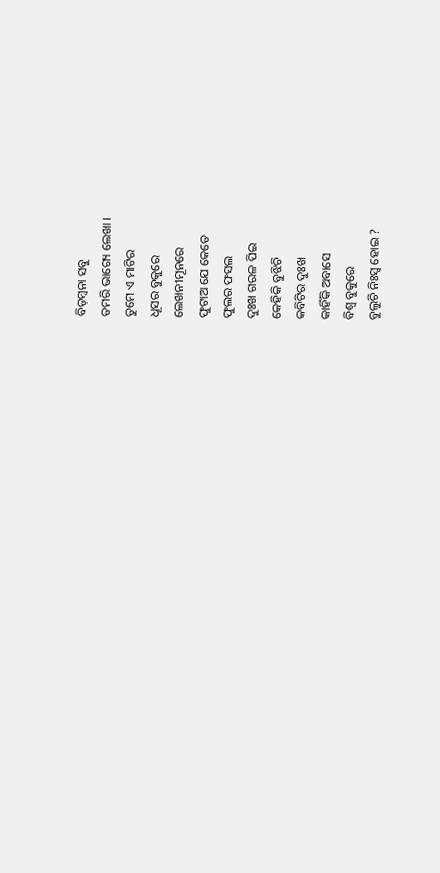ବିଡ଼ମ୍ବନା ସବୁ
ତମରି ଭାଗ୍ୟେ ଲେଖା ।
ତୁମେ ଏ ମାଟିର
ଧୂସର ବୁକୁରେ
ଲେଖନୀମୂନରେ
ଫୁଟାଅ ଯେ କେତେ
ଫୁଲର ଫସଲ
ଦୁଃଖ ଗରଳ ପିଇ
କେହିକି ବୁଝିଚି
କବିଟିର ଦୁଃଖ
କାହିଁକି ଅବାସେ
ବିଶ୍ବ ବୁକୁରେ
ବୁଲୁଚି ନିଃସ୍ବ ହୋଇ ?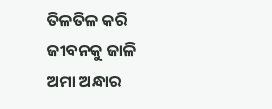ତିଳତିଳ କରି ଜୀବନକୁ ଜାଳି
ଅମା ଅନ୍ଧାର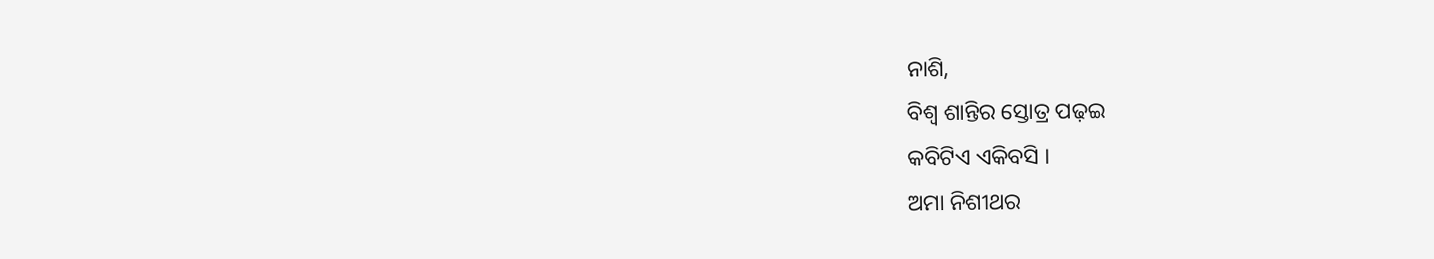ନାଶି,
ବିଶ୍ବ ଶାନ୍ତିର ସ୍ତୋତ୍ର ପଢ଼ଇ
କବିଟିଏ ଏକିବସି ।
ଅମା ନିଶୀଥର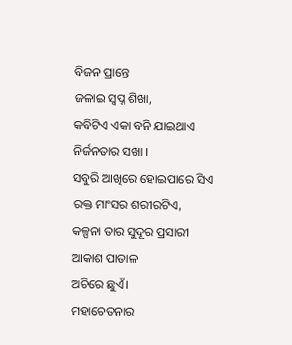ବିଜନ ପ୍ରାନ୍ତେ
ଜଳାଇ ସ୍ବପ୍ନ ଶିଖା,
କବିଟିଏ ଏକା ବନି ଯାଇଥାଏ
ନିର୍ଜନତାର ସଖା ।
ସବୁରି ଆଖିରେ ହୋଇପାରେ ସିଏ
ରକ୍ତ ମାଂସର ଶରୀରଟିଏ,
କଳ୍ପନା ତାର ସୁଦୂର ପ୍ରସାରୀ
ଆକାଶ ପାତାଳ
ଅଚିରେ ଛୁଏଁ।
ମହାଚେତନାର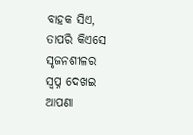ବାହକ ସିଏ,
ତାପରି କିଏସେ ସୃଜନଶୀଳର
ସ୍ବପ୍ନ ଦେଖଇ
ଆପଣା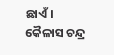ଛାଏଁ।
କୈଳାସ ଚନ୍ଦ୍ର